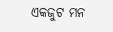ଏକଜୁଟ ମନ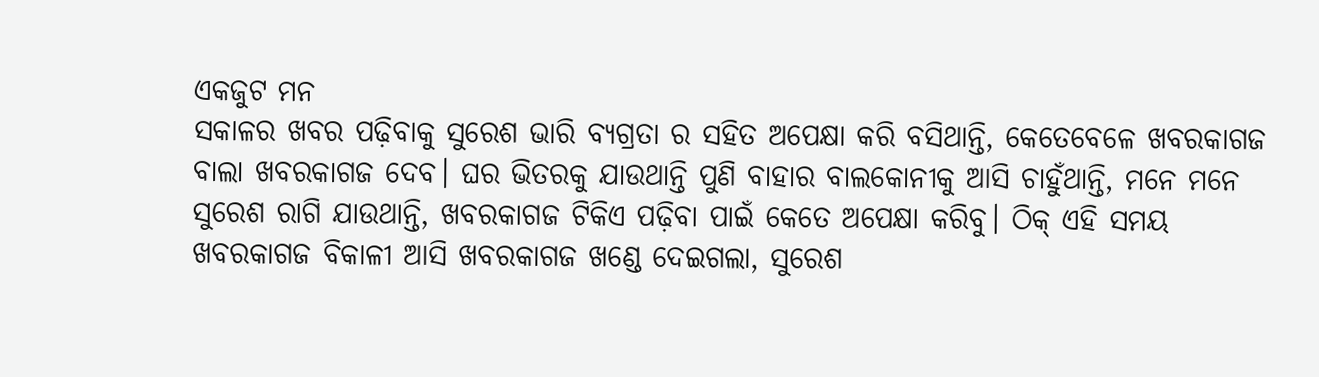ଏକଜୁଟ ମନ
ସକାଳର ଖବର ପଢ଼ିବାକୁ ସୁରେଶ ଭାରି ବ୍ୟଗ୍ରତା ର ସହିତ ଅପେକ୍ଷା କରି ବସିଥାନ୍ତି, କେତେବେଳେ ଖବରକାଗଜ ବାଲା ଖବରକାଗଜ ଦେବ। ଘର ଭିତରକୁ ଯାଉଥାନ୍ତି ପୁଣି ବାହାର ବାଲକୋନୀକୁ ଆସି ଚାହୁଁଥାନ୍ତି, ମନେ ମନେ ସୁରେଶ ରାଗି ଯାଉଥାନ୍ତି, ଖବରକାଗଜ ଟିକିଏ ପଢ଼ିବା ପାଇଁ କେତେ ଅପେକ୍ଷା କରିବୁ। ଠିକ୍ ଏହି ସମୟ ଖବରକାଗଜ ବିକାଳୀ ଆସି ଖବରକାଗଜ ଖଣ୍ଡେ ଦେଇଗଲା, ସୁରେଶ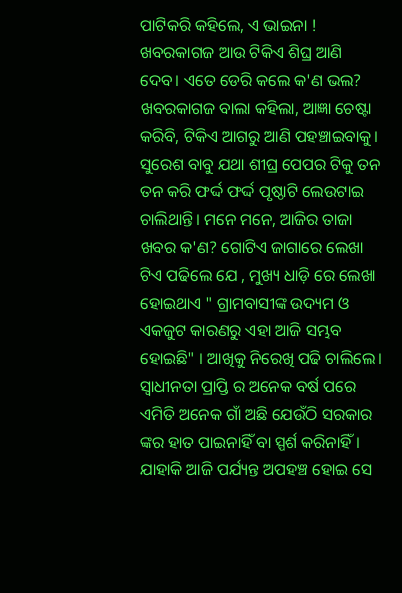ପାଟିକରି କହିଲେ, ଏ ଭାଇନା ! ଖବରକାଗଜ ଆଉ ଟିକିଏ ଶିଘ୍ର ଆଣି ଦେବ। ଏତେ ଡେରି କଲେ କ'ଣ ଭଲ? ଖବରକାଗଜ ବାଲା କହିଲା, ଆଜ୍ଞା ଚେଷ୍ଟା କରିବି, ଟିକିଏ ଆଗରୁ ଆଣି ପହଞ୍ଚାଇବାକୁ। ସୁରେଶ ବାବୁ ଯଥା ଶୀଘ୍ର ପେପର ଟିକୁ ତନ ତନ କରି ଫର୍ଦ୍ଦ ଫର୍ଦ୍ଦ ପୃଷ୍ଠାଟି ଲେଉଟାଇ ଚାଲିଥାନ୍ତି। ମନେ ମନେ, ଆଜିର ତାଜା ଖବର କ'ଣ? ଗୋଟିଏ ଜାଗାରେ ଲେଖା ଟିଏ ପଢିଲେ ଯେ , ମୁଖ୍ୟ ଧାଡ଼ି ରେ ଲେଖା ହୋଇଥାଏ " ଗ୍ରାମବାସୀଙ୍କ ଉଦ୍ୟମ ଓ ଏକଜୁଟ କାରଣରୁ ଏହା ଆଜି ସମ୍ଭବ ହୋଇଛି" । ଆଖିକୁ ନିରେଖି ପଢି ଚାଲିଲେ। ସ୍ବାଧୀନତା ପ୍ରାପ୍ତି ର ଅନେକ ବର୍ଷ ପରେ ଏମିତି ଅନେକ ଗାଁ ଅଛି ଯେଉଁଠି ସରକାର ଙ୍କର ହାତ ପାଇନାହିଁ ବା ସ୍ପର୍ଶ କରିନାହିଁ। ଯାହାକି ଆଜି ପର୍ଯ୍ୟନ୍ତ ଅପହଞ୍ଚ ହୋଇ ସେ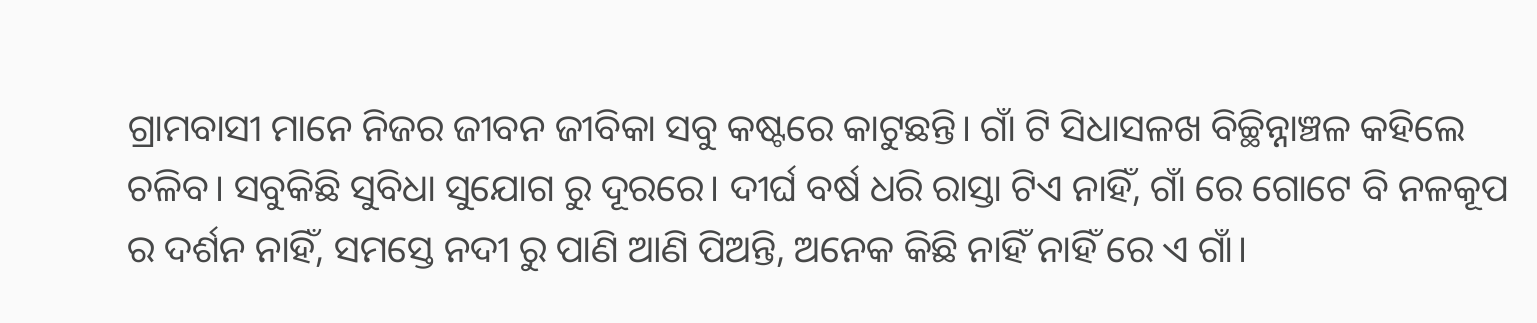ଗ୍ରାମବାସୀ ମାନେ ନିଜର ଜୀବନ ଜୀବିକା ସବୁ କଷ୍ଟରେ କାଟୁଛନ୍ତି। ଗାଁ ଟି ସିଧାସଳଖ ବିଚ୍ଛିନ୍ନାଞ୍ଚଳ କହିଲେ ଚଳିବ। ସବୁକିଛି ସୁବିଧା ସୁଯୋଗ ରୁ ଦୂରରେ। ଦୀର୍ଘ ବର୍ଷ ଧରି ରାସ୍ତା ଟିଏ ନାହିଁ, ଗାଁ ରେ ଗୋଟେ ବି ନଳକୂପ ର ଦର୍ଶନ ନାହିଁ, ସମସ୍ତେ ନଦୀ ରୁ ପାଣି ଆଣି ପିଅନ୍ତି, ଅନେକ କିଛି ନାହିଁ ନାହିଁ ରେ ଏ ଗାଁ।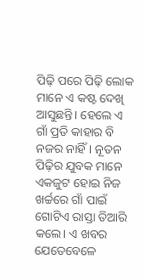ପିଢ଼ି ପରେ ପିଢ଼ି ଲୋକ ମାନେ ଏ କଷ୍ଟ ଦେଖି ଆସୁଛନ୍ତି। ହେଲେ ଏ ଗାଁ ପ୍ରତି କାହାର ବି ନଜର ନାହିଁ। ନୂତନ ପିଢ଼ିର ଯୁବକ ମାନେ ଏକଜୁଟ ହୋଇ ନିଜ ଖର୍ଚ୍ଚରେ ଗାଁ ପାଇଁ ଗୋଟିଏ ରାସ୍ତା ତିଆରି କଲେ। ଏ ଖବର ଯେତେବେଳେ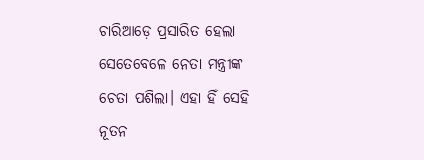ଚାରିଆଡ଼େ ପ୍ରସାରିତ ହେଲା ସେତେବେଳେ ନେତା ମନ୍ତ୍ରୀଙ୍କ ଚେତା ପଶିଲା। ଏହା ହିଁ ସେହି ନୂତନ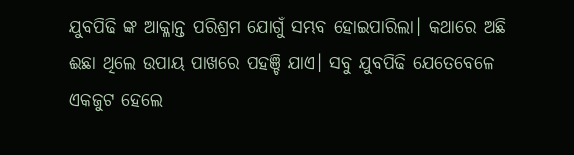ଯୁବପିଢି ଙ୍କ ଆକ୍ଳାନ୍ତ ପରିଶ୍ରମ ଯୋଗୁଁ ସମ୍ଭବ ହୋଇପାରିଲା। କଥାରେ ଅଛି ଈଛା ଥିଲେ ଉପାୟ ପାଖରେ ପହଞ୍ଚି ଯାଏ। ସବୁ ଯୁବପିଢି ଯେତେବେଳେ ଏକଜୁଟ ହେଲେ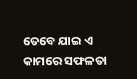ତେବେ ଯାଇ ଏ କାମରେ ସଫଳତା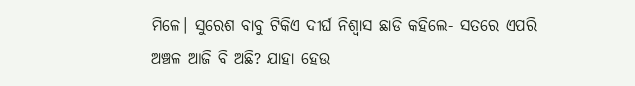ମିଳେ। ସୁରେଶ ବାବୁ ଟିକିଏ ଦୀର୍ଘ ନିଶ୍ଵାସ ଛାଡି କହିଲେ- ସତରେ ଏପରି ଅଞ୍ଚଳ ଆଜି ବି ଅଛି? ଯାହା ହେଉ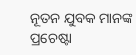ନୂତନ ଯୁବକ ମାନଙ୍କ ପ୍ରଚେଷ୍ଟା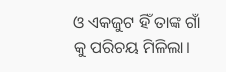ଓ ଏକଜୁଟ ହିଁ ତାଙ୍କ ଗାଁ କୁ ପରିଚୟ ମିଳିଲା।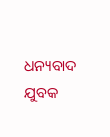ଧନ୍ୟବାଦ ଯୁବକ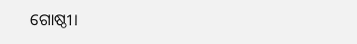ଗୋଷ୍ଠୀ।